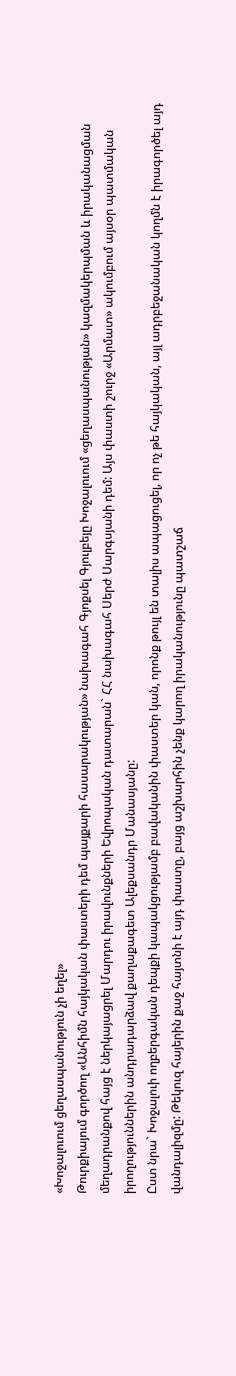«Խոջալուում ցեղասպանություն չի եղել»
Թուրքիայում գործող «Անհիմն հայկական փաստերի դեմ պայքարի հասարակության» նախագահ Գյոքսել Գյուլբեյը Խոջալուում «ցեղասպանության» կազմակերպման և իրականացման մեղադրանքով հայց է ներկայացրել Մարդու իրավունքների Եվրոպական դատարան` ՀՀ նախագահ Սերժ Սարգսյանի դեմ: Այս փաստի շուրջ «Արմատ» ակումբում այսօր պատմական իրողություններին անդրադարձավ քաղաքագետ Ալեքսանդր Մանասյանը:
Ըստ նրա` Խոջալուի ողբերգական դեպքի կապակցությամբ բավականին փաստեր կան, որոնք թույլ են տալիս ապացուցել, որ ոչ թե հայկական, այլ ադրբեջանական կողմն է իրագործել այդ վանդալիզմը: Թեկուզ հայերին քաջ հայտնի է այդ փաստը, բայց աշխարհին չենք կարող իրականությունը պատշաճ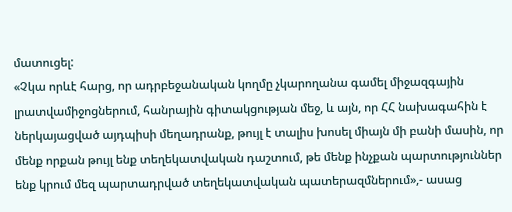մատուցել:
«Չկա որևէ հարց, որ ադրբեջանական կողմը չկարողանա գամել միջազգային լրատվամիջոցներում, հանրային գիտակցության մեջ, և այն, որ ՀՀ նախագահին է ներկայացված այդպիսի մեղադրանք, թույլ է տալիս խոսել միայն մի բանի մասին, որ մենք որքան թույլ ենք տեղեկատվական դաշտում, թե մենք ինչքան պարտություններ ենք կրում մեզ պարտադրված տեղեկատվական պատերազմներում»,- ասաց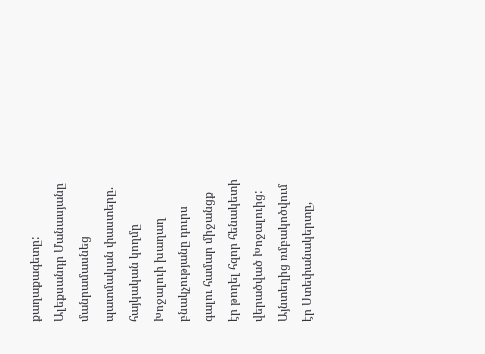քաղաքագետը:
Ալեքսանդր Մանասյանը մանրամասնեց պատմական փաստերը. հայկական կողմը Խոջալուի խաղաղ բնակչությանը դուրս գալու համար միջանցք էր թողել հզոր հենակետի վերածված Խոջալուից: Այնտեղից ռմբակոծվում էր Ստեփանակերտը,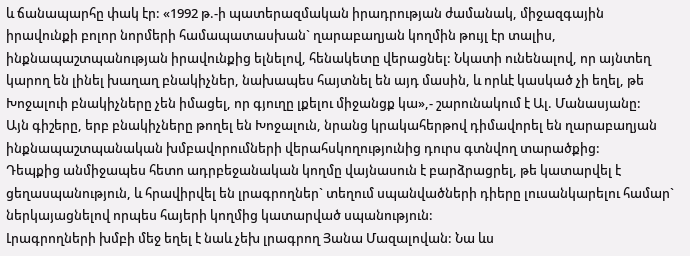և ճանապարհը փակ էր: «1992 թ.-ի պատերազմական իրադրության ժամանակ, միջազգային իրավունքի բոլոր նորմերի համապատասխան` ղարաբաղյան կողմին թույլ էր տալիս, ինքնապաշտպանության իրավունքից ելնելով, հենակետը վերացնել: Նկատի ունենալով, որ այնտեղ կարող են լինել խաղաղ բնակիչներ, նախապես հայտնել են այդ մասին, և որևէ կասկած չի եղել, թե Խոջալուի բնակիչները չեն իմացել, որ գյուղը լքելու միջանցք կա»,- շարունակում է Ալ. Մանասյանը:
Այն գիշերը, երբ բնակիչները թողել են Խոջալուն, նրանց կրակահերթով դիմավորել են ղարաբաղյան ինքնապաշտպանական խմբավորումների վերահսկողությունից դուրս գտնվող տարածքից:
Դեպքից անմիջապես հետո ադրբեջանական կողմը վայնասուն է բարձրացրել, թե կատարվել է ցեղասպանություն, և հրավիրվել են լրագրողներ` տեղում սպանվածների դիերը լուսանկարելու համար` ներկայացնելով որպես հայերի կողմից կատարված սպանություն:
Լրագրողների խմբի մեջ եղել է նաև չեխ լրագրող Յանա Մազալովան: Նա ևս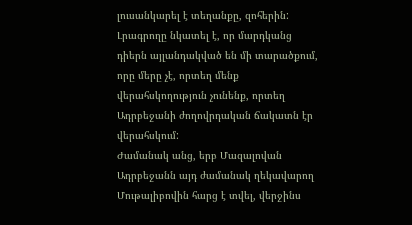լուսանկարել է տեղանքը, զոհերին: Լրագրողը նկատել է, որ մարդկանց դիերն այլանդակված են մի տարածքում, որը մերը չէ, որտեղ մենք վերահսկողություն չունենք, որտեղ Ադրբեջանի ժողովրդական ճակատն էր վերահսկում:
Ժամանակ անց, երբ Մազալովան Ադրբեջանն այդ ժամանակ ղեկավարող Մութալիբովին հարց է տվել, վերջինս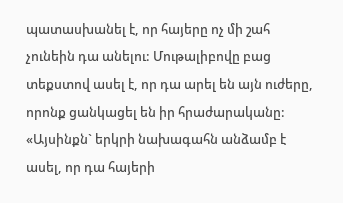պատասխանել է, որ հայերը ոչ մի շահ չունեին դա անելու: Մութալիբովը բաց տեքստով ասել է, որ դա արել են այն ուժերը, որոնք ցանկացել են իր հրաժարականը:
«Այսինքն` երկրի նախագահն անձամբ է ասել, որ դա հայերի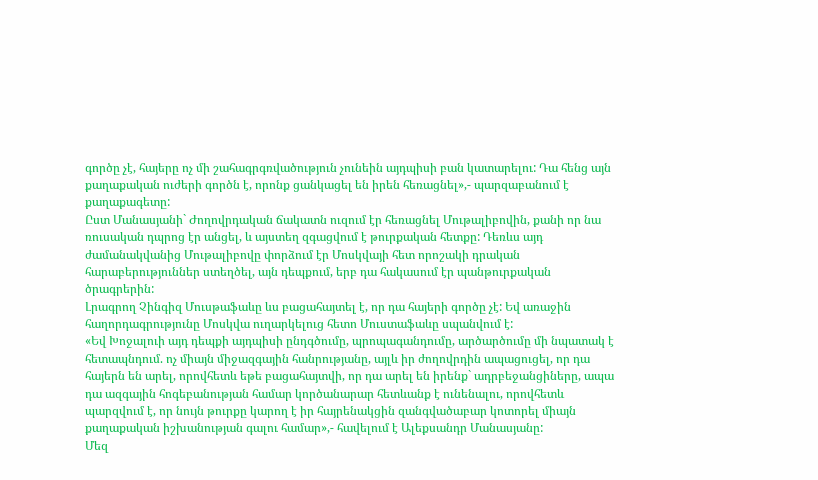գործը չէ, հայերը ոչ մի շահագրգռվածություն չունեին այդպիսի բան կատարելու: Դա հենց այն քաղաքական ուժերի գործն է, որոնք ցանկացել են իրեն հեռացնել»,- պարզաբանում է քաղաքագետը:
Ըստ Մանասյանի` Ժողովրդական ճակատն ուզում էր հեռացնել Մութալիբովին, քանի որ նա ռուսական դպրոց էր անցել, և այստեղ զգացվում է թուրքական հետքը: Դեռևս այդ ժամանակվանից Մութալիբովը փորձում էր Մոսկվայի հետ որոշակի դրական հարաբերություններ ստեղծել, այն դեպքում, երբ դա հակասում էր պանթուրքական ծրագրերին:
Լրագրող Չինգիզ Մուսթաֆաևը ևս բացահայտել է, որ դա հայերի գործը չէ: Եվ առաջին հաղորդագրությունը Մոսկվա ուղարկելուց հետո Մուստաֆաևը սպանվում է:
«Եվ Խոջալուի այդ դեպքի այդպիսի ընդգծումը, պրոպագանդումը, արծարծումը մի նպատակ է հետապնդում. ոչ միայն միջազգային հանրությանը, այլև իր ժողովրդին ապացուցել, որ դա հայերն են արել, որովհետև եթե բացահայտվի, որ դա արել են իրենք` ադրբեջանցիները, ապա դա ազգային հոգեբանության համար կործանարար հետևանք է ունենալու, որովհետև պարզվում է, որ նույն թուրքը կարող է իր հայրենակցին զանգվածաբար կոտորել միայն քաղաքական իշխանության գալու համար»,- հավելում է Ալեքսանդր Մանասյանը:
Մեզ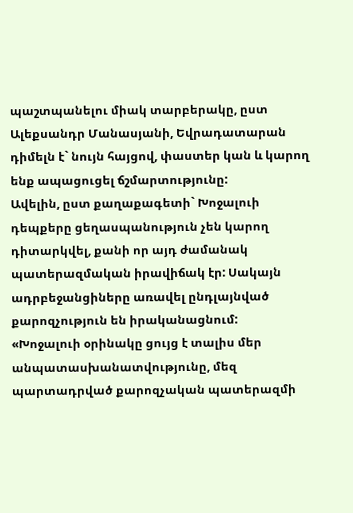պաշտպանելու միակ տարբերակը, ըստ Ալեքսանդր Մանասյանի, Եվրադատարան դիմելն է` նույն հայցով, փաստեր կան և կարող ենք ապացուցել ճշմարտությունը:
Ավելին, ըստ քաղաքագետի` Խոջալուի դեպքերը ցեղասպանություն չեն կարող դիտարկվել, քանի որ այդ ժամանակ պատերազմական իրավիճակ էր: Սակայն ադրբեջանցիները առավել ընդլայնված քարոզչություն են իրականացնում:
«Խոջալուի օրինակը ցույց է տալիս մեր անպատասխանատվությունը, մեզ պարտադրված քարոզչական պատերազմի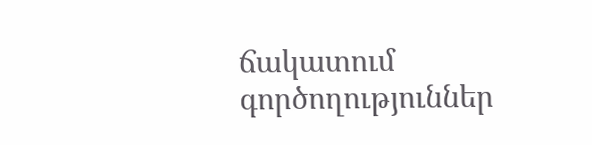ճակատում գործողություններ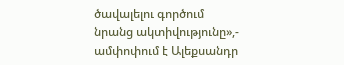ծավալելու գործում նրանց ակտիվությունը»,- ամփոփում է Ալեքսանդր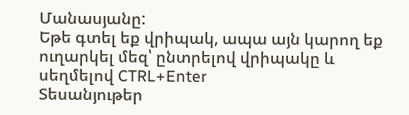Մանասյանը:
Եթե գտել եք վրիպակ, ապա այն կարող եք ուղարկել մեզ՝ ընտրելով վրիպակը և սեղմելով CTRL+Enter
Տեսանյութեր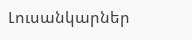Լուսանկարներ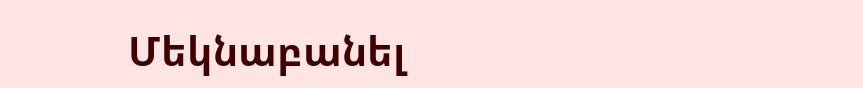Մեկնաբանել